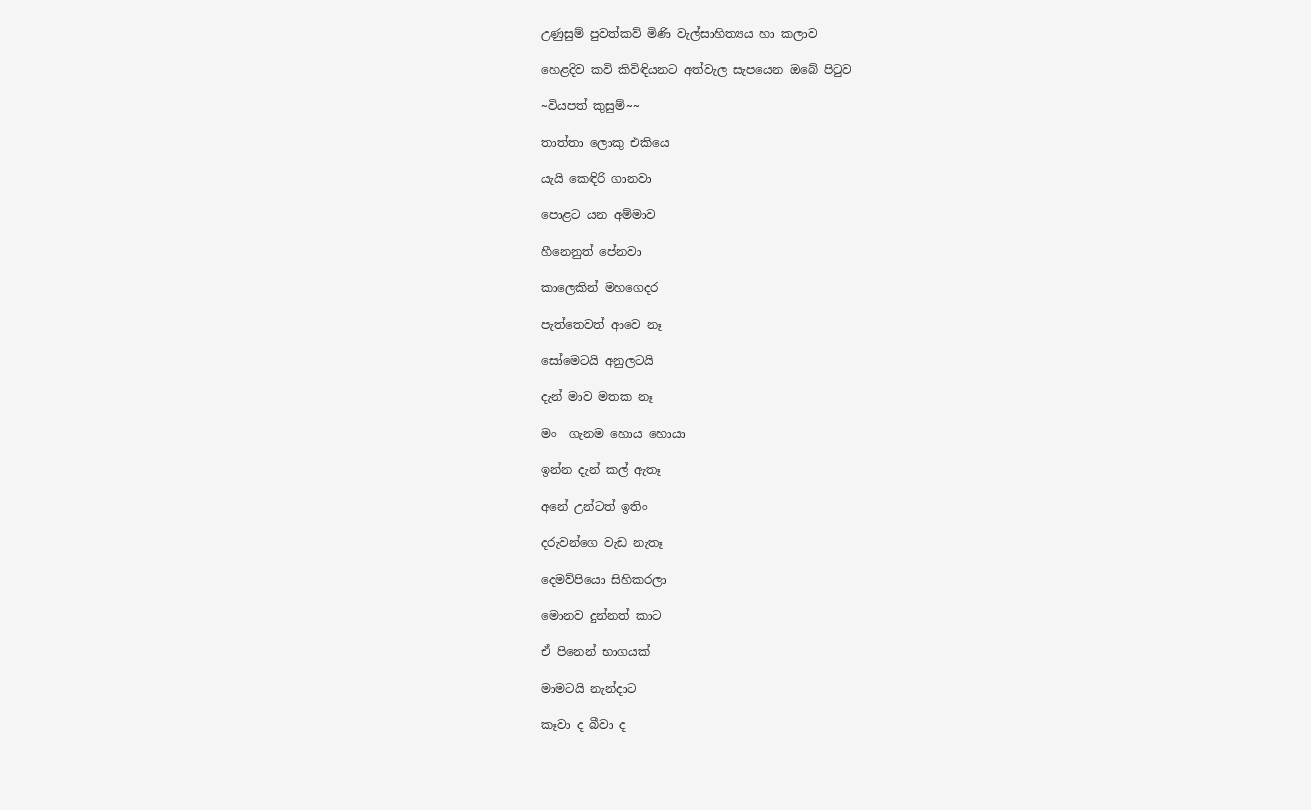උණුසුම් පුවත්කව් මිණි වැල්සාහිත්‍යය හා කලාව

හෙළදිව කවි කිවිඳියනට අත්වැල සැපයෙන ඔබේ පිටුව

~වියපත් කුසුම්~~

තාත්තා ලොකු එකියෙ

යැයි කෙඳිරි ගානවා

පොළට යන අම්මාව

හීනෙනුත් පේනවා

කාලෙකින් මහගෙදර

පැත්තෙවත් ආවෙ නෑ

සෝමෙටයි අනුලටයි

දැන් මාව මතක නෑ

මං  ගැනම හොය හොයා

ඉන්න දැන් කල් ඇතෑ

අනේ උන්ටත් ඉතිං

දරුවන්ගෙ වැඩ නැතෑ

දෙමව්පියො සිහිකරලා

මොනව දුන්නත් කාට

ඒ පිනෙන් භාගයක්

මාමටයි නැන්දාට

කෑවා ද බීවා ද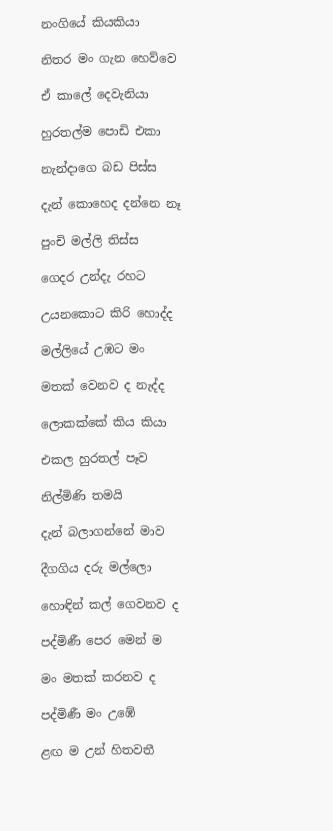නංගියේ කියකියා

නිතර මං ගැන හෙව්වෙ

ඒ කාලේ දෙවැනියා

හුරතල්ම පොඩි එකා

නැන්දාගෙ බඩ පිස්ස

දැන් කොහෙද දන්නෙ නෑ

පුංචි මල්ලි තිස්ස

ගෙදර උන්දැ රහට

උයනකොට කිරි හොද්ද

මල්ලියේ උඹට මං

මතක් වෙනව ද නැද්ද

ලොකක්කේ කිය කියා

එකල හුරතල් පෑව

නිල්මිණි තමයි

දැන් බලාගන්නේ මාව

දීගගිය දරු මල්ලො

හොඳින් කල් ගෙවනව ද

පද්මිණී පෙර මෙන් ම

මං මතක් කරනව ද

පද්මිණී මං උඹේ

ළඟ ම උන් හිතවතී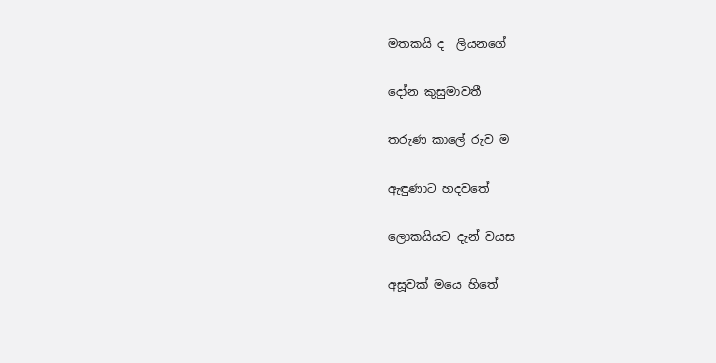මතකයි ද  ලියනගේ

දෝන කුසුමාවතී

තරුණ කාලේ රුව ම

ඇඳුණාට හදවතේ

ලොකයියට දැන් වයස

අසූවක් මයෙ හිතේ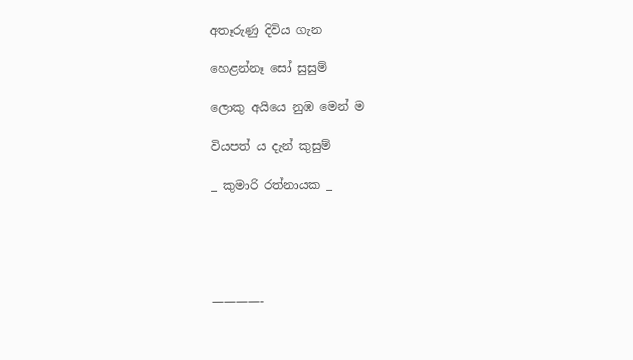අතෑරුණු දිවිය ගැන

හෙළන්නෑ සෝ සුසුම්

ලොකු අයියෙ නුඹ මෙන් ම

වියපත් ය දැන් කුසුම්

_ කුමාරි රත්නායක _





————-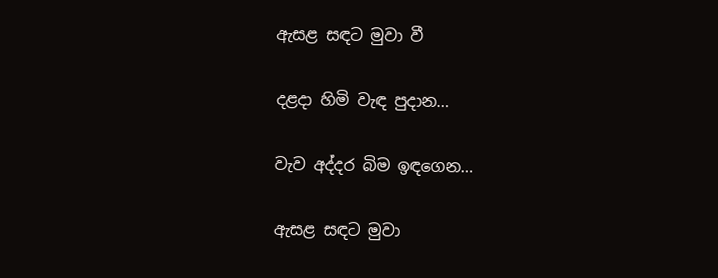ඇසළ සඳට මුවා වී

දළදා හිමි වැඳ පුදාන…

වැව අද්දර බිම ඉඳගෙන…

ඇසළ සඳට මුවා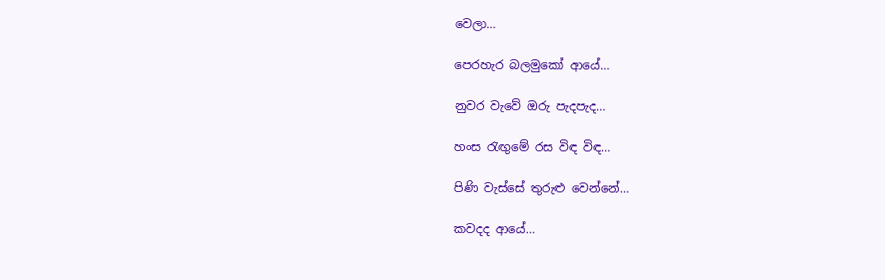වෙලා…

පෙරහැර බලමුකෝ ආයේ…

නුවර වැවේ ඔරු පැදපැද…

හංස රැඟුමේ රස විඳ විඳ…

පිණි වැස්සේ තුරුළු වෙන්නේ…

කවදද ආයේ…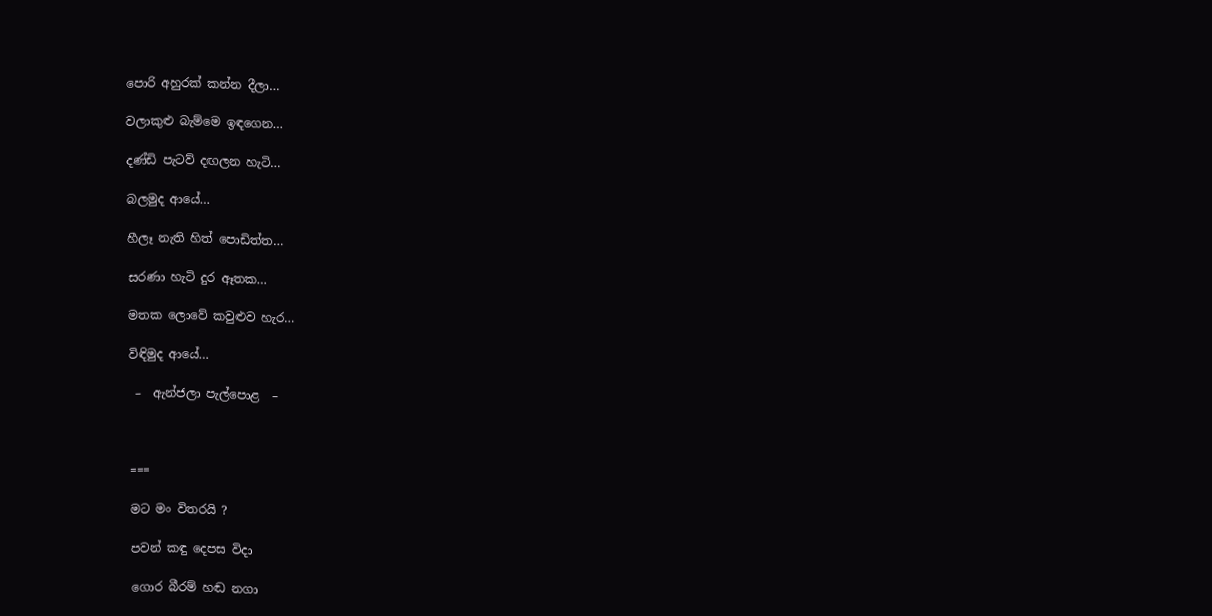පොරි අහුරක් කන්න දීලා…

වලාකුළු බැම්මෙ ඉඳගෙන…

දණ්ඩි පැටව් දඟලන හැටි…

බලමුද ආයේ…

හීලෑ නැති හිත් පොඩිත්ත…

සරණා හැටි දුර ඈතක…

මතක ලොවේ කවුළුව හැර…

විඳිමුද ආයේ…

 –  ඇන්ජලා පැල්පොළ  –



===

මට මං විතරයි ?

පවන් කඳු දෙපස විදා

ගොර බීරම් හඬ නගා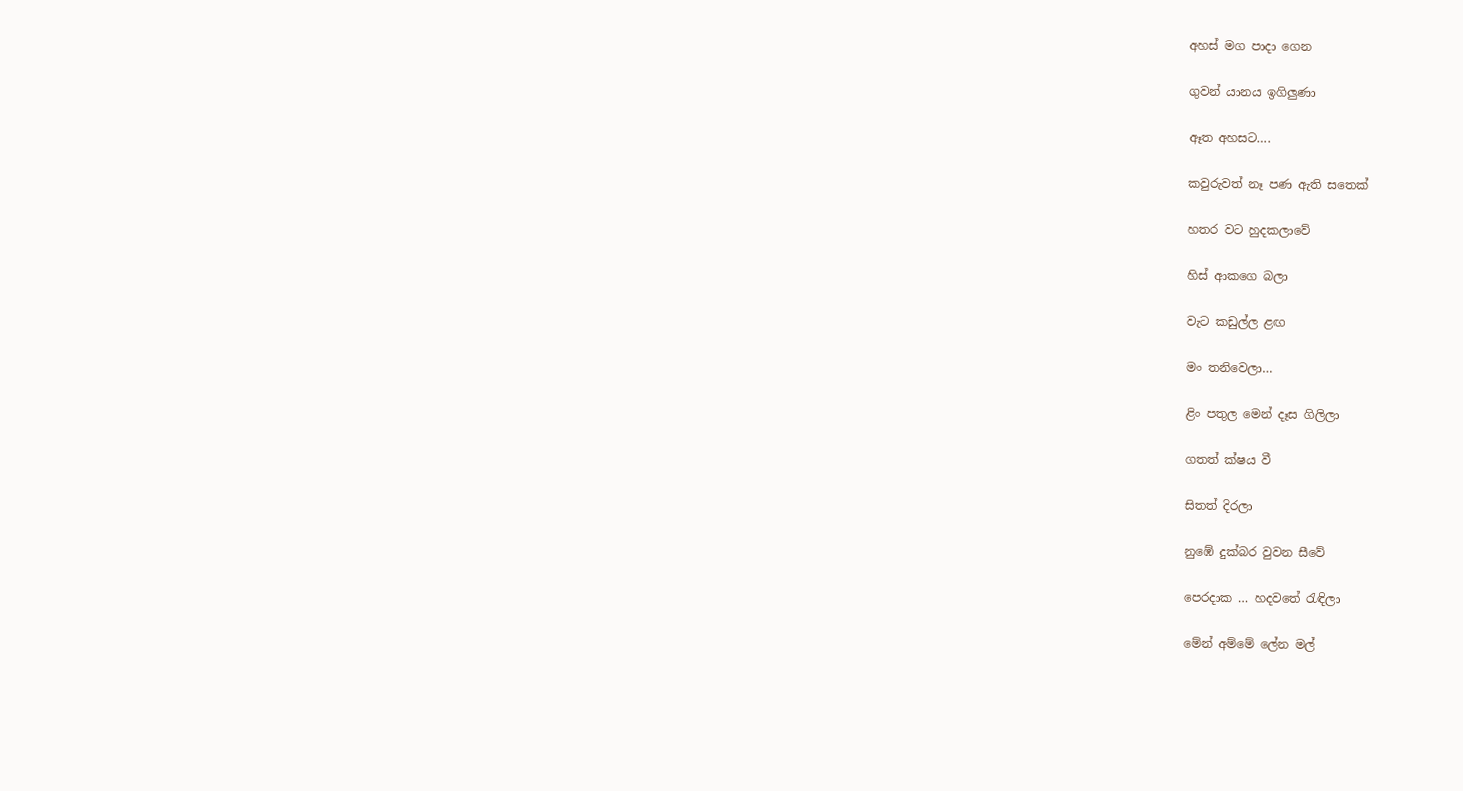අහස් මග පාදා ගෙන

ගුවන් යානය ඉගිලුණා

ඈත අහසට….

කවුරුවත් නෑ පණ ඇති සතෙක්

හතර වට හුදකලාවේ

හිස් ආකගෙ බලා

වැට කඩුල්ල ළඟ

මං තනිවෙලා…

ළිං පතුල මෙන් දෑස ගිලිලා

ගතත් ක්ෂය වී

සිතත් දිරලා

නුඹේ දුක්බර වුවන සීවේ

පෙරදාක … හදවත‌ේ රැඳිලා

මේන් අම්මේ ලේන මල්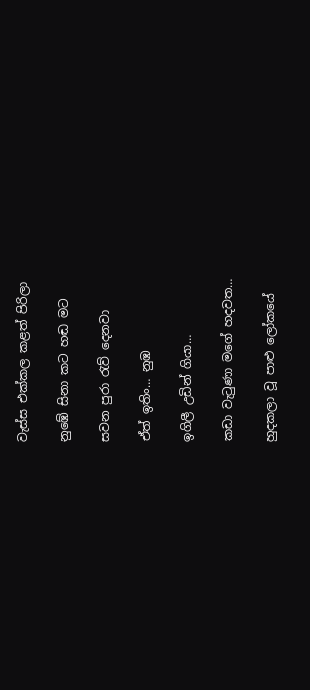වැස්ස එක්කල කළත් පිරිලා

නුඹේ සිනා කට හඬ මට

සවන පුරා රැව් දෙනවා

ඒත් ඉතිං… නුඹ

ඉගිලී උඩින් ගියා…

කඩා වැටුණා මගේ හදවත…

හුදකලා වූ පාළු ලෝකයේ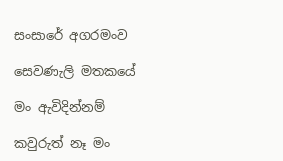සංසාරේ අගරමංව

සෙවණැලි මතකයේ

මං ඇවිදින්නම්

කවුරුත් නෑ මං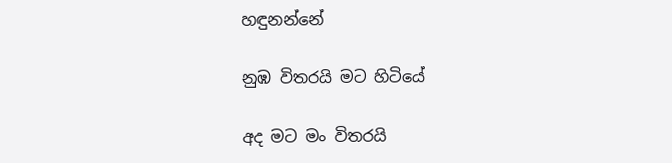හඳුනන්නේ

නුඹ විතරයි මට හිටියේ

අද මට මං විතරයි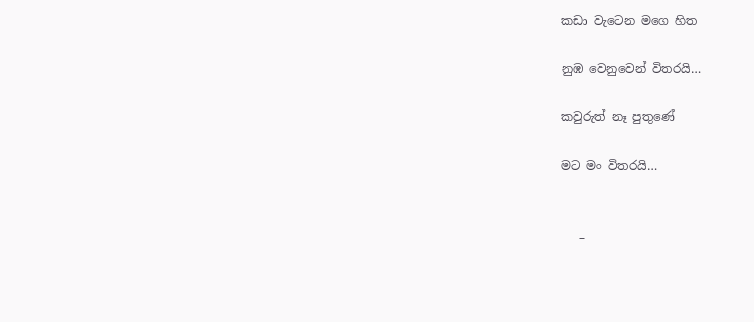කඩා වැටෙන මගෙ හිත

නුඹ වෙනුවෙන් විතරයි…

කවුරුත් නෑ පුතුණේ

මට මං විතරයි…


   –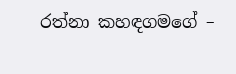රත්නා කහඳගමගේ –